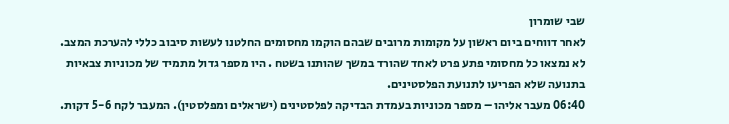שבי שומרון
לאחר דווחים ביום ראשון על מקומות מרובים שבהם הוקמו מחסומים החלטנו לעשות סיבוב כללי להערכת המצב. לא נמצאו כל מחסומי פתע פרט לאחד שהורד במשך שהותנו בשטח . היו מספר גדול מתמיד של מכוניות צבאיות בתנועה שלא הפריעו לתנועת הפלסטינים.
06:40 מעבר אליהו – מספר מכוניות בעמדת הבדיקה לפלסטינים (ישראלים ומפלסטין). המעבר לקח 5-6 דקות.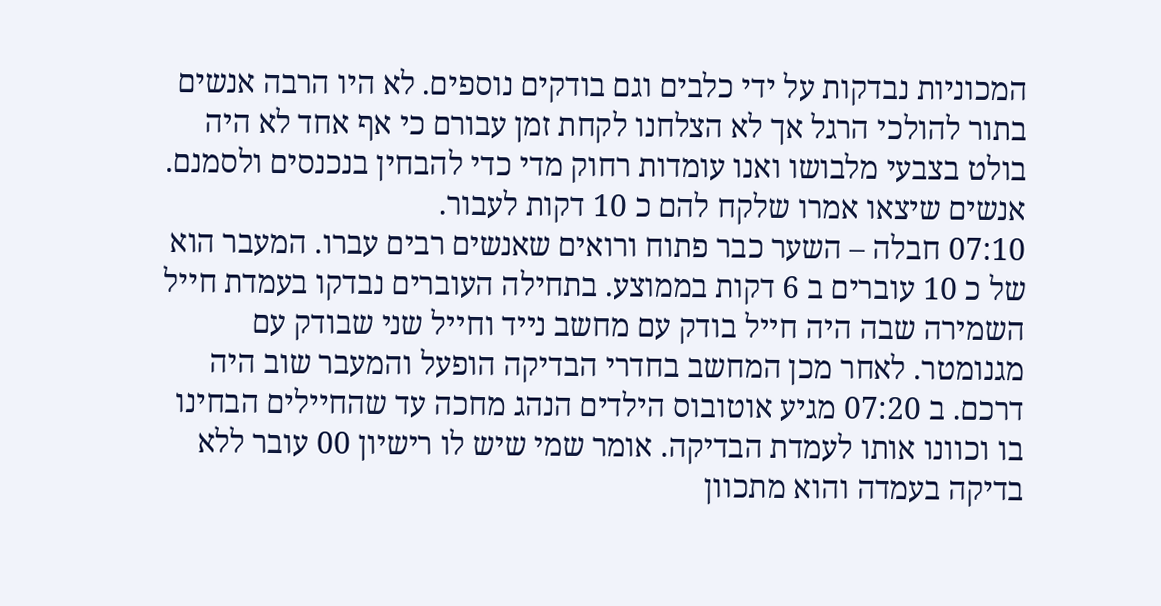המכוניות נבדקות על ידי כלבים וגם בודקים נוספים. לא היו הרבה אנשים בתור להולכי הרגל אך לא הצלחנו לקחת זמן עבורם כי אף אחד לא היה בולט בצבעי מלבושו ואנו עומדות רחוק מדי כדי להבחין בנכנסים ולסמנם. אנשים שיצאו אמרו שלקח להם כ 10 דקות לעבור.
07:10 חבלה – השער כבר פתוח ורואים שאנשים רבים עברו. המעבר הוא של כ 10 עוברים ב 6 דקות בממוצע. בתחילה העוברים נבדקו בעמדת חייל השמירה שבה היה חייל בודק עם מחשב נייד וחייל שני שבודק עם מגנומטר. לאחר מכן המחשב בחדרי הבדיקה הופעל והמעבר שוב היה דרכם. ב 07:20 מגיע אוטובוס הילדים הנהג מחכה עד שהחיילים הבחינו בו וכוונו אותו לעמדת הבדיקה. אומר שמי שיש לו רישיון 00 עובר ללא בדיקה בעמדה והוא מתכוון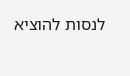לנסות להוציא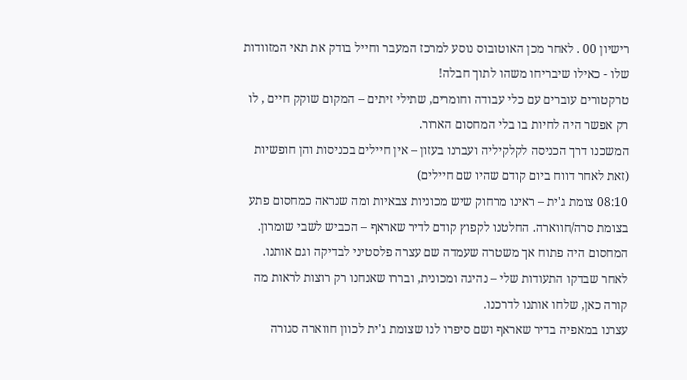רישיון 00 . לאחר מכן האוטובוס נוסע למרכז המעבר וחייל בודק את תאי המזוודות שלו - כאילו שיבריחו משהו לתוך חבלה!
טרקטורים עוברים עם כלי עבודה וחומרים, שתילי זיתים – המקום שוקק חיים , לו רק אפשר היה לחיות בו בלי המחסום הארור.
המשכנו דרך הכניסה לקלקיליה ועברנו בעזון – אין חיילים בכניסות והן חופשיות (זאת לאחר דווח ביום קודם שהיו שם חיילים)
08:10 צומת ג'ית – ראינו מרחוק שיש מכוניות צבאיות ומה שנראה כמחסום פתע בצומת סרה/חווארה. החלטנו לקפוץ קודם לדיר שאראף – הכביש לשבי שומרון. המחסום היה פתוח אך משטרה שעמדה שם עצרה פלסטיני לבדיקה וגם אותנו. לאחר שבדקו התעודות שלי – נהיגה ומכונית, ובררו שאנחנו רק רוצות לראות מה קורה כאן, שלחו אותנו לדרכנו.
עצרנו במאפיה בדיר שאראף ושם סיפרו לנו שצומת ג'ית לכוון חווארה סגורה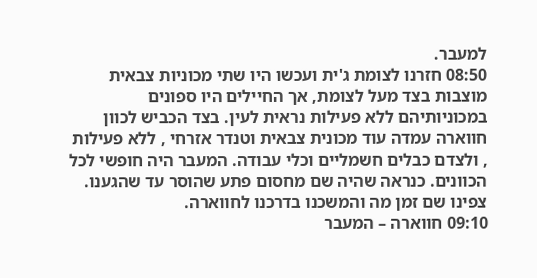למעבר.
08:50 חזרנו לצומת ג'ית ועכשו היו שתי מכוניות צבאית מוצבות בצד מעל לצומת, אך החיילים היו ספונים במכוניותיהם ללא פעילות נראית לעין. בצד הכביש לכוון חווארה עמדה עוד מכונית צבאית וטנדר אזרחי , ללא פעילות , ולצדם כבלים חשמליים וכלי עבודה. המעבר היה חופשי לכל הכוונים. כנראה שהיה שם מחסום פתע שהוסר עד שהגענו. צפינו שם זמן מה והמשכנו בדרכנו לחווארה.
09:10 חווארה – המעבר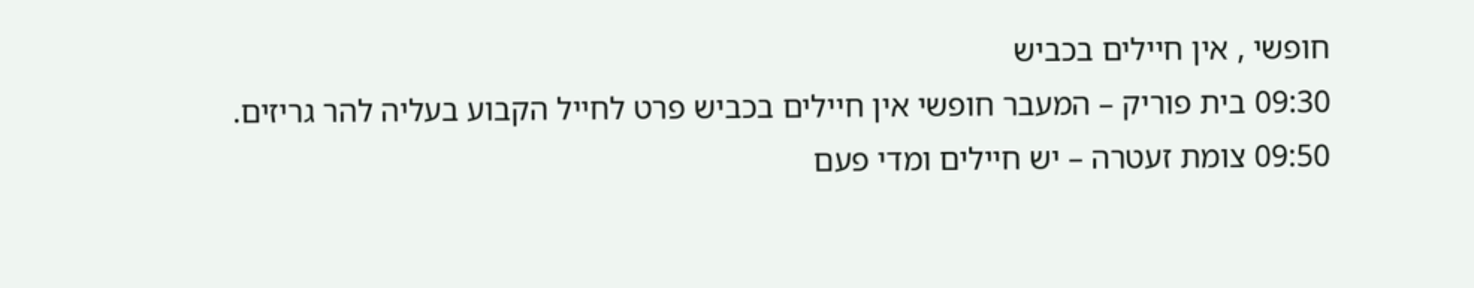חופשי , אין חיילים בכביש
09:30 בית פוריק – המעבר חופשי אין חיילים בכביש פרט לחייל הקבוע בעליה להר גריזים.
09:50 צומת זעטרה – יש חיילים ומדי פעם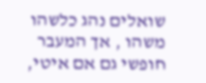שואלים נהג כלשהו משהו , אך המעבר חופשי גם אם איטי,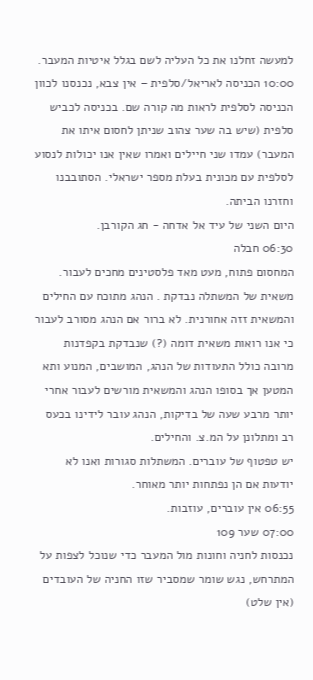למעשה זחלנו את כל העליה לשם בגלל איטיות המעבר.
10:00 הכניסה לאריאל/סלפית – אין צבא, נכנסנו לכוון הכניסה לסלפית לראות מה קורה שם. בכניסה לכביש סלפית (שיש בה שער צהוב שניתן לחסום איתו את המעבר) עמדו שני חיילים ואמרו שאין אנו יכולות לנסוע לסלפית עם מכונית בעלת מספר ישראלי. הסתובבנו וחזרנו הביתה.
היום השני של עיד אל אדחה - חג הקורבן.
06:30 חבלה
המחסום פתוח, מעט מאד פלסטינים מחכים לעבור.
משאית של המשתלה נבדקת . הנהג מתוכח עם החילים והמשאית זזה אחורנית. לא ברור אם הנהג מסורב לעבור כי אנו רואות משאית דומה (?) שנבדקת בקפדנות מרובה כולל התעודות של הנהג, המושבים, המנוע ותא המטען אך בסופו הנהג והמשאית מורשים לעבור אחרי יותר מרבע שעה של בדיקות, הנהג עובר לידינו בכעס רב ומתלונן על המ.צ. והחילים.
יש טפטוף של עוברים. המשתלות סגורות ואנו לא יודעות אם הן נפתחות יותר מאוחר.
06:55 אין עוברים, עוזבות.
07:00 שער 109
נכנסות לחניה וחונות מול המעבר כדי שנוכל לצפות על המתרחש, נגש שומר שמסביר שזו החניה של העובדים (אין שלט)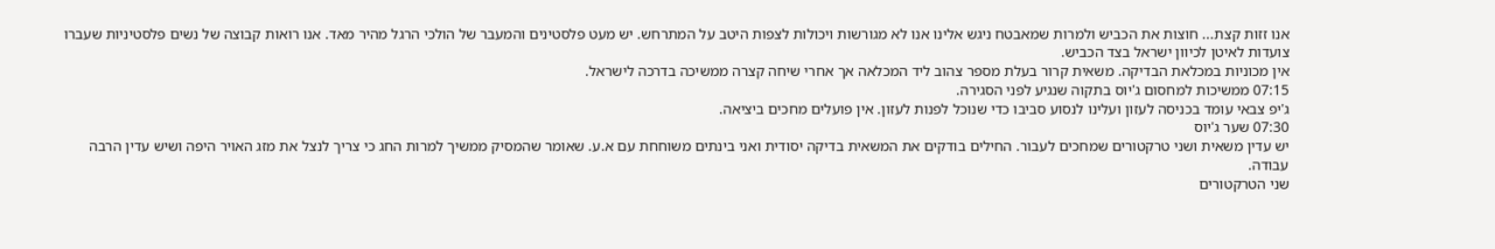אנו זזות קצת... חוצות את הכביש ולמרות שמאבטח ניגש אלינו אנו לא מגורשות ויכולות לצפות היטב על המתרחש. יש מעט פלסטינים והמעבר של הולכי הרגל מהיר מאד. אנו רואות קבוצה של נשים פלסטיניות שעברו צועדות לאיטן לכיוון ישראל בצד הכביש.
אין מכוניות במכלאת הבדיקה. משאית קרור בעלת מספר צהוב ליד המכלאה אך אחרי שיחה קצרה ממשיכה בדרכה לישראל.
07:15 ממשיכות למחסום ג'יוס בתקוה שנגיע לפני הסגירה.
ג'יפ צבאי עומד בכניסה לעזון ועלינו לנסוע סביבו כדי שנוכל לפנות לעזון. אין פועלים מחכים ביציאה.
07:30 שער ג'יוס
יש עדין משאית ושני טרקטורים שמחכים לעבור. החילים בודקים את המשאית בדיקה יסודית ואני בינתים משוחחת עם א.ע. שאומר שהמסיק ממשיך למרות החג כי צריך לנצל את מזג האויר היפה ושיש עדין הרבה עבודה.
שני הטרקטורים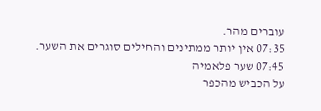עוברים מהר.
07:35 אין יותר ממתינים והחילים סוגרים את השער.
07:45 שער פלאמיה
על הכביש מהכפר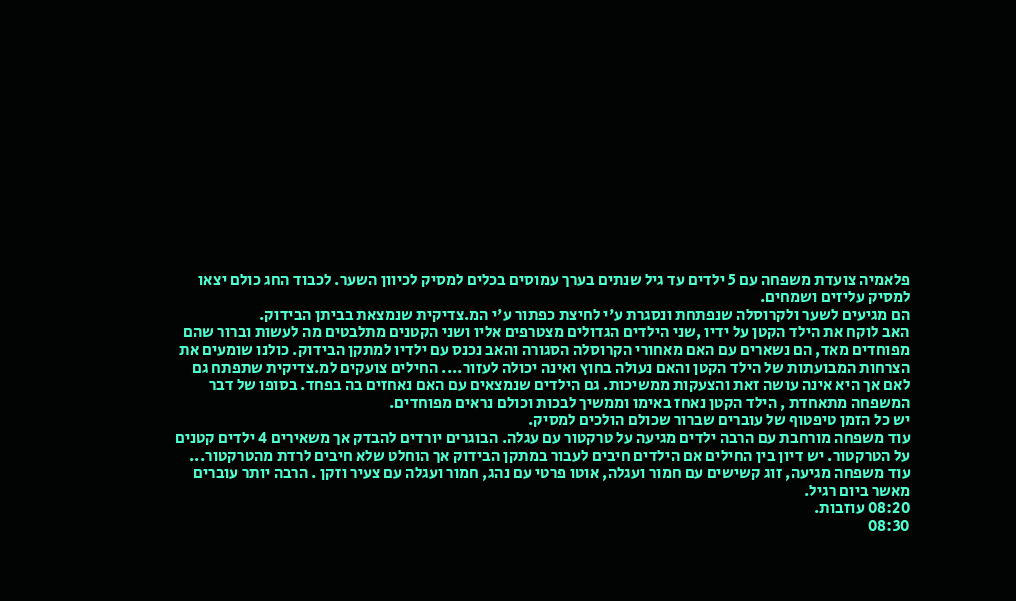פלאמיה צועדת משפחה עם 5 ילדים עד גיל שנתים בערך עמוסים בכלים למסיק לכיוון השער. לכבוד החג כולם יצאו למסיק עליזים ושמחים.
הם מגיעים לשער ולקרוסלה שנפתחת ונסגרת ע'י לחיצת כפתור ע'י המ.צדיקית שנמצאת בביתן הבידוק.
האב לוקח את הילד הקטן על ידיו ,שני הילדים הגדולים מצטרפים אליו ושני הקטנים מתלבטים מה לעשות וברור שהם מפוחדים מאד, הם נשארים עם האם מאחורי הקרוסלה הסגורה והאב נכנס עם ילדיו למתקן הבידוק. כולנו שומעים את הצרחות המבועתות של הילד הקטן והאם נעולה בחוץ ואינה יכולה לעזור.... החילים צועקים למ.צדיקית שתפתח גם לאם אך היא אינה עושה זאת והצעקות ממשיכות. גם הילדים שנמצאים עם האם נאחזים בה בפחד. בסופו של דבר המשפחה מתאחדת , הילד הקטן נאחז באימו וממשיך לבכות וכולם נראים מפוחדים.
יש כל הזמן טיפטוף של עוברים שברור שכולם הולכים למסיק.
עוד משפחה מורחבת עם הרבה ילדים מגיעה על טרקטור עם עגלה. הבוגרים יורדים להבדק אך משאירים 4 ילדים קטנים על הטרקטור. יש דיון בין החילים אם הילדים חיבים לעבור במתקן הבידוק אך הוחלט שלא חיבים לרדת מהטרקטור...
עוד משפחה מגיעה, זוג קשישים עם חמור ועגלה, אוטו פרטי עם נהג, חמור ועגלה עם צעיר וזקן . הרבה יותר עוברים מאשר ביום רגיל.
08:20 עוזבות.
08:30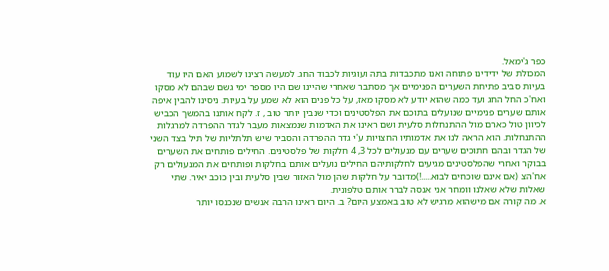כפר ג'ימאל.
המכולת של ידידינו פתוחה ואנו מתכבדות בתה ועוגיות לכבוד החג. למעשה רצינו לשמוע האם היו עוד בעיות סביב פתיחת השערים הפנימיים אך מסתבר שאחרי שהיינו שם היו מספר ימי גשם שבהם לא מסקו ואח'כ החל החג ועד כמה שהוא יודע לא מסקו מאז, על כל פנים הוא לא שמע על בעיות. ניסינו להבין איפה אותם שערים פנימיים שנועלים בתוכם את הפלסטינים וכדי שנבין יותר טוב , ז. לקח אותנו בהמשך הכביש לכיוון טול כארם מול ההתנחלות סלעית ושם ראינו את האדמות שנמצאות מעבר לגדר ההפרדה למרגלות ההתנחלות. הוא הראה לנו את אדמותיו החצויות ע'י גדר ההפרדה והסביר שיש תלתליות של תיל בצד השני של הגדר ובהם חתוכים שערים עם מנעולים לכל 3, 4 חלקות של פלסטינים. החילים פותחים את השערים בבוקר ואחרי שהפלסטינים מגיעים לחלקותיהם החילים נועלים אותם בחלקות ופותחים את המנעולים רק אח'הצ (אם אינם שוכחים לבוא.....!)מדובר על חלקות שהן מול האזור שבין סלעית ובין כוכב יאיר. שתי שאלות שלא שאלנו וומחר אני אנסה לברר אותם טלפונית.
א. מה קורה אם מישהוא מרגיש לא טוב באמצע היום? ב. היום ראינו הרבה אנשים שנכנסו יותר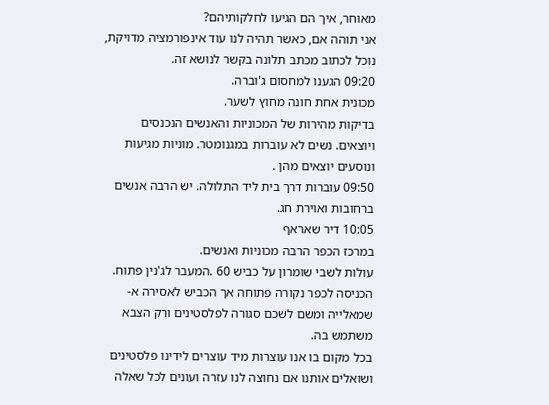מאוחר, איך הם הגיעו לחלקותיהם?
אני תוהה אם, כאשר תהיה לנו עוד אינפורמציה מדויקת, נוכל לכתוב מכתב תלונה בקשר לנושא זה.
09:20 הגענו למחסום ג'וברה.
מכונית אחת חונה מחוץ לשער.
בדיקות מהירות של המכוניות והאנשים הנכנסים ויוצאים. נשים לא עוברות במגנומטר. מוניות מגיעות ונוסעים יוצאים מהן .
09:50 עוברות דרך בית ליד התלולה. יש הרבה אנשים ברחובות ואוירת חג.
10:05 דיר שאראף
במרכז הכפר הרבה מכוניות ואנשים.
עולות לשבי שומרון על כביש 60 .המעבר לג'נין פתוח. הכניסה לכפר נקורה פתוחה אך הכביש לאסירה א- שמאלייה ומשם לשכם סגורה לפלסטינים ורק הצבא משתמש בה.
בכל מקום בו אנו עוצרות מיד עוצרים לידינו פלסטינים ושואלים אותנו אם נחוצה לנו עזרה ועונים לכל שאלה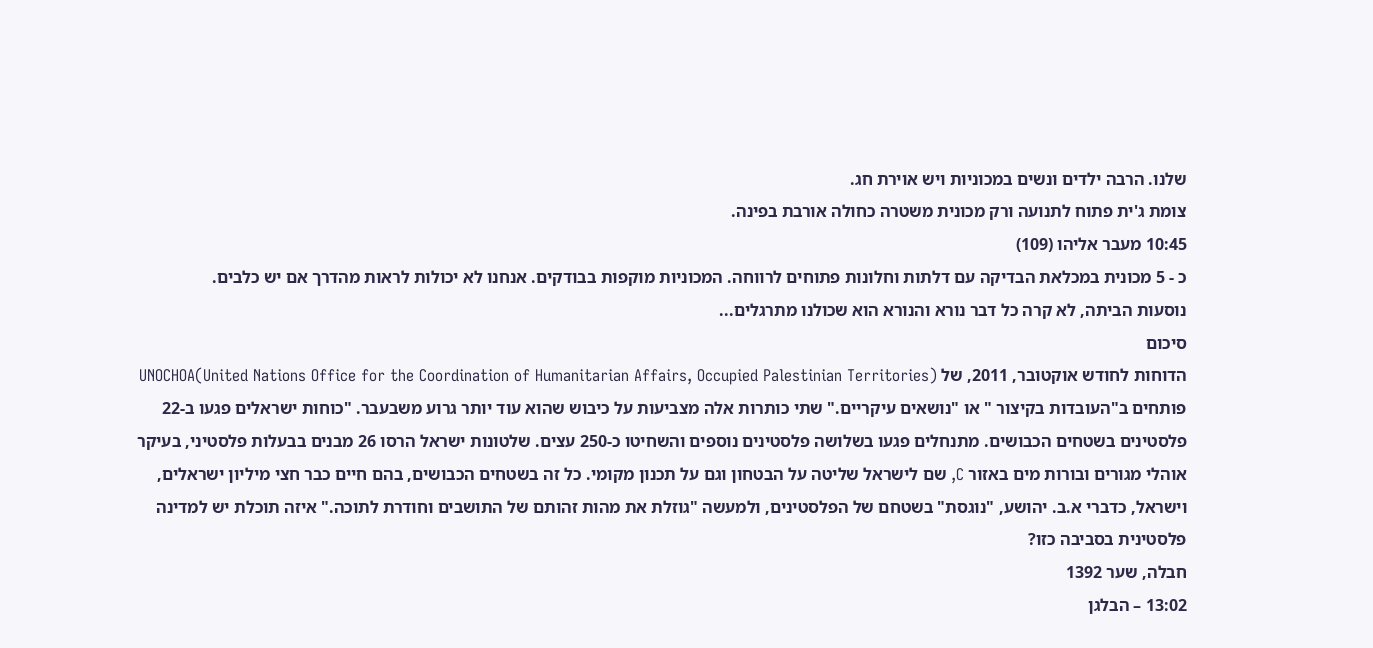שלנו. הרבה ילדים ונשים במכוניות ויש אוירת חג.
צומת ג'ית פתוח לתנועה ורק מכונית משטרה כחולה אורבת בפינה.
10:45 מעבר אליהו (109)
כ - 5 מכונית במכלאת הבדיקה עם דלתות וחלונות פתוחים לרווחה. המכוניות מוקפות בבודקים. אנחנו לא יכולות לראות מהדרך אם יש כלבים.
נוסעות הביתה, לא קרה כל דבר נורא והנורא הוא שכולנו מתרגלים...
סיכום
הדוחות לחודש אוקטובר, 2011, של UNOCHOA(United Nations Office for the Coordination of Humanitarian Affairs, Occupied Palestinian Territories) פותחים ב"העובדות בקיצור " או "נושאים עיקריים." שתי כותרות אלה מצביעות על כיבוש שהוא עוד יותר גרוע משבעבר. "כוחות ישראלים פגעו ב-22 פלסטינים בשטחים הכבושים. מתנחלים פגעו בשלושה פלסטינים נוספים והשחיטו כ-250 עצים. שלטונות ישראל הרסו 26 מבנים בבעלות פלסטיני, בעיקר אוהלי מגורים ובורות מים באזור C, שם לישראל שליטה על הבטחון וגם על תכנון מקומי. כל זה בשטחים הכבושים, בהם חיים כבר חצי מיליון ישראלים, וישראל, כדברי א.ב. יהושע, "נוגסת" בשטחם של הפלסטינים, ולמעשה "גוזלת את מהות זהותם של התושבים וחודרת לתוכה." איזה תוכלת יש למדינה פלסטינית בסביבה כזו?
חבלה, שער 1392
13:02 – הבלגן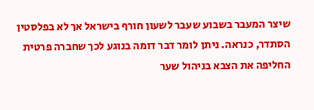שיצר המעבר בשבוע שעבר לשעון חורף בישראל אך לא בפלסטין הסתדר, כנראה. ניתן לומר דבר דומה בנוגע לכך שחברה פרטית החליפה את הצבא בניהול שער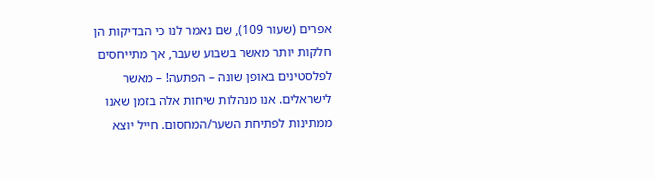אפרים (שעור 109), שם נאמר לנו כי הבדיקות הן חלקות יותר מאשר בשבוע שעבר, אך מתייחסים לפלסטינים באופן שונה – הפתעה! – מאשר לישראלים. אנו מנהלות שיחות אלה בזמן שאנו ממתינות לפתיחת השער/המחסום. חייל יוצא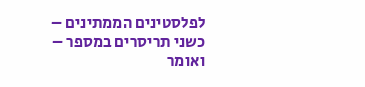לפלסטינים הממתינים – כשני תריסרים במספר – ואומר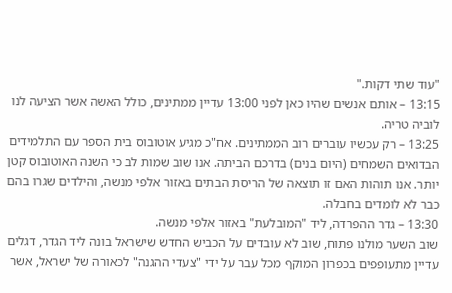"עוד שתי דקות."
13:15 – אותם אנשים שהיו כאן לפני 13:00 עדיין ממתינים, כולל האשה אשר הציעה לנו לוביה טריה.
13:25 – רק עכשיו עוברים רוב הממתינים. אח"כ מגיע אוטובוס בית הספר עם התלמידים הבדואים השמחים (היום בנים) בדרכם הביתה. אנו שוב שמות לב כי השנה האוטובוס קטן יותר. אנו תוהות האם זו תוצאה של הריסת הבתים באזור אלפי מנשה, והילדים שגרו בהם כבר לא לומדים בחבלה.
13:30 – גדר ההפרדה, ליד "המובלעת" באזור אלפי מנשה.
שוב השער מולנו פתוח, שוב לא עובדים על הכביש החדש שישראל בונה ליד הגדר, דגלים עדיין מתעופפים בכפרון המוקף מכל עבר על ידי "צעדי ההגנה" לכאורה של ישראל, אשר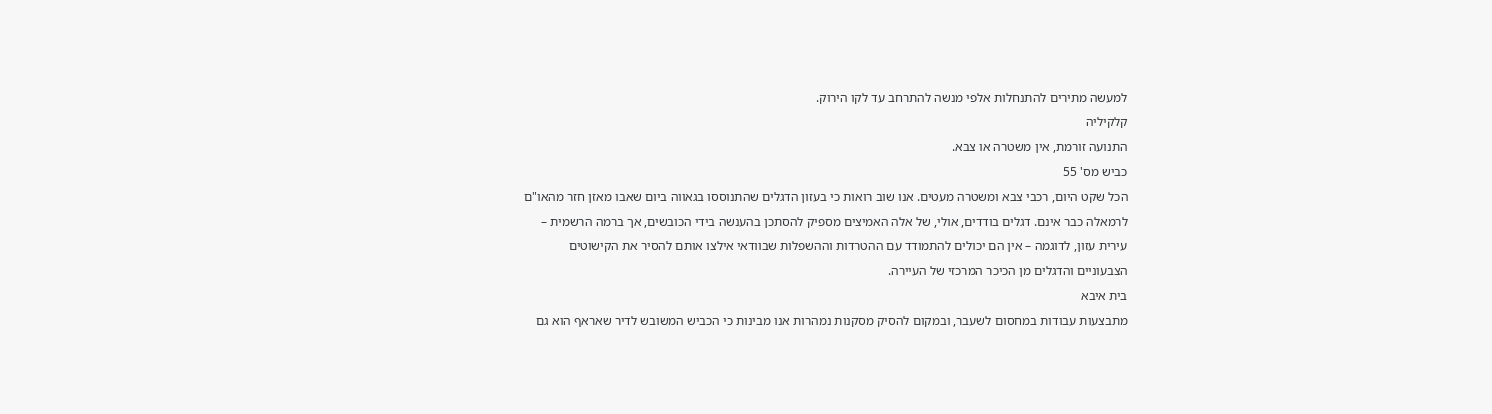למעשה מתירים להתנחלות אלפי מנשה להתרחב עד לקו הירוק.
קלקיליה
התנועה זורמת, אין משטרה או צבא.
כביש מס' 55
הכל שקט היום, רכבי צבא ומשטרה מעטים. אנו שוב רואות כי בעזון הדגלים שהתנוססו בגאווה ביום שאבו מאזן חזר מהאו"ם לרמאלה כבר אינם. דגלים בודדים, אולי, של אלה האמיצים מספיק להסתכן בהענשה בידי הכובשים, אך ברמה הרשמית – עירית עזון, לדוגמה – אין הם יכולים להתמודד עם ההטרדות וההשפלות שבוודאי אילצו אותם להסיר את הקישוטים הצבעוניים והדגלים מן הכיכר המרכזי של העיירה.
בית איבא
מתבצעות עבודות במחסום לשעבר, ובמקום להסיק מסקנות נמהרות אנו מבינות כי הכביש המשובש לדיר שאראף הוא גם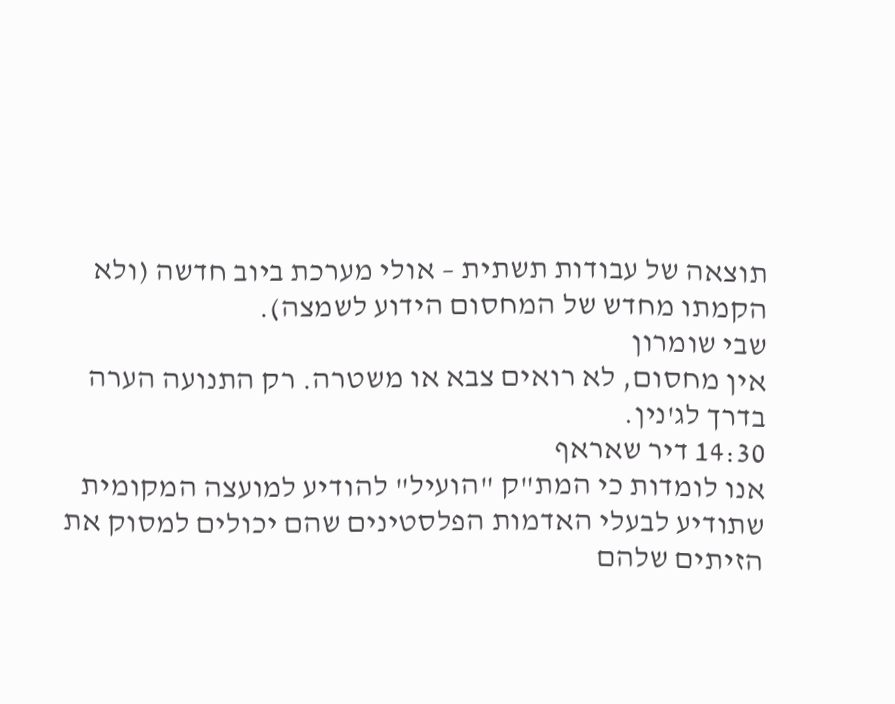תוצאה של עבודות תשתית – אולי מערכת ביוב חדשה (ולא הקמתו מחדש של המחסום הידוע לשמצה).
שבי שומרון
אין מחסום, לא רואים צבא או משטרה. רק התנועה הערה בדרך לג'נין.
14:30 דיר שאראף
אנו לומדות כי המת"ק "הועיל" להודיע למועצה המקומית שתודיע לבעלי האדמות הפלסטינים שהם יכולים למסוק את הזיתים שלהם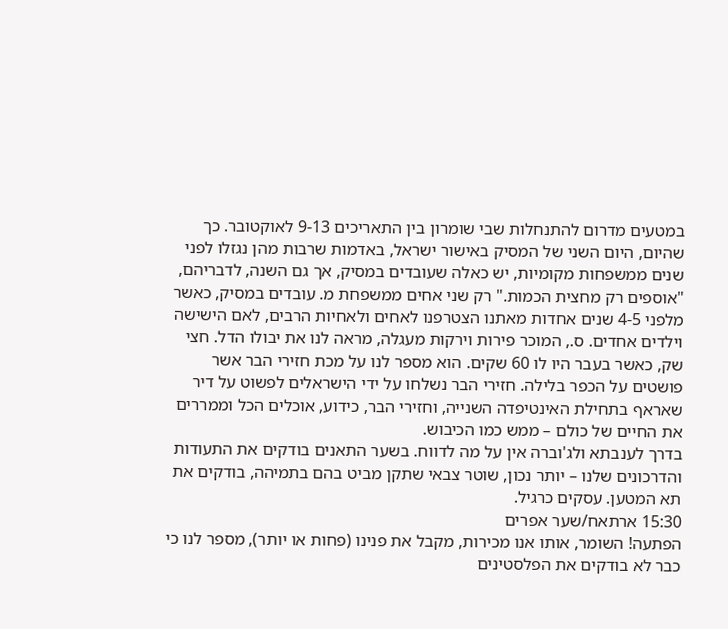במטעים מדרום להתנחלות שבי שומרון בין התאריכים 9-13 לאוקטובר. כך שהיום, היום השני של המסיק באישור ישראל, באדמות שרבות מהן נגזלו לפני שנים ממשפחות מקומיות, יש כאלה שעובדים במסיק, אך גם השנה, לדבריהם, "אוספים רק מחצית הכמות." רק שני אחים ממשפחת מ. עובדים במסיק, כאשר מלפני 4-5 שנים אחדות מאתנו הצטרפנו לאחים ולאחיות הרבים, לאם הישישה וילדים אחדים. ס., המוכר פירות וירקות מעגלה, מראה לנו את יבולו הדל. חצי שק, כאשר בעבר היו לו 60 שקים. הוא מספר לנו על מכת חזירי הבר אשר פושטים על הכפר בלילה. חזירי הבר נשלחו על ידי הישראלים לפשוט על דיר שאראף בתחילת האינטיפדה השנייה, וחזירי הבר, כידוע, אוכלים הכל וממררים את החיים של כולם – ממש כמו הכיבוש.
בדרך לענבתא ולג'וברה אין על מה לדווח. בשער התאנים בודקים את התעודות והדרכונים שלנו – יותר נכון, שוטר צבאי שתקן מביט בהם בתמיהה, בודקים את תא המטען. עסקים כרגיל.
15:30 ארתאח/שער אפרים
הפתעה! השומר, אותו אנו מכירות, מקבל את פנינו (פחות או יותר), מספר לנו כי כבר לא בודקים את הפלסטינים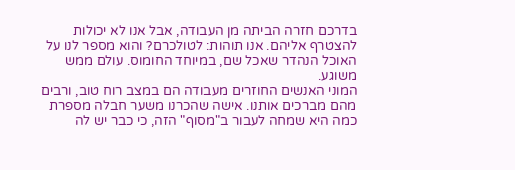בדרכם חזרה הביתה מן העבודה, אבל אנו לא יכולות להצטרף אליהם. אנו תוהות: לטולכרם? והוא מספר לנו על האוכל הנהדר שאכל שם, במיוחד החומוס. עולם ממש משוגע.
המוני האנשים החוזרים מעבודה הם במצב רוח טוב, ורבים מהם מברכים אותנו. אישה שהכרנו משער חבלה מספרת כמה היא שמחה לעבור ב"מסוף" הזה, כי כבר יש לה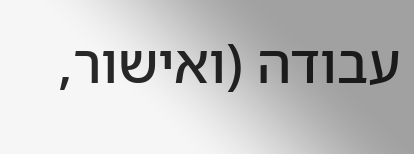עבודה (ואישור,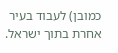כמובן) לעבוד בעיר אחרת בתוך ישראל.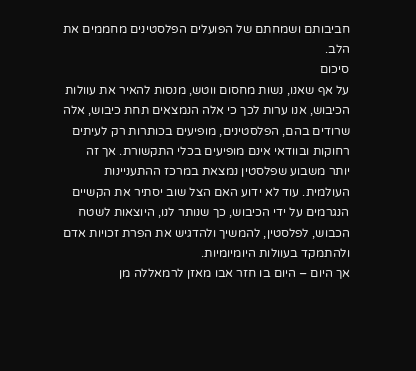חביבותם ושמחתם של הפועלים הפלסטינים מחממים את הלב.
סיכום
על אף שאנו, נשות מחסום ווטש, מנסות להאיר את עוולות הכיבוש, אנו ערות לכך כי אלה הנמצאים תחת כיבוש, אלה שרודים בהם, הפלסטינים, מופיעים בכותרות רק לעיתים רחוקות ובוודאי אינם מופיעים בכלי התקשורת. אך זה יותר משבוע שפלסטין נמצאת במרכז ההתעניינות העולמית. עוד לא ידוע האם הצל שוב יסתיר את הקשיים הנגרמים על ידי הכיבוש, כך שנותר לנו, היוצאות לשטח הכבוש, לפלסטין, להמשיך ולהדגיש את הפרת זכויות אדם ולהתמקד בעוולות היומיומיות.
אך היום – היום בו חזר אבו מאזן לרמאללה מן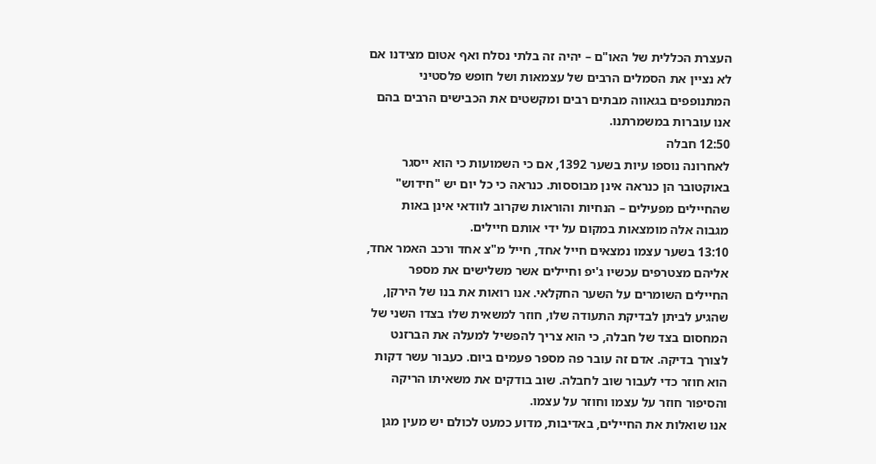העצרת הכללית של האו"ם – יהיה זה בלתי נסלח ואף אטום מצידנו אם לא נציין את הסמלים הרבים של עצמאות ושל חופש פלסטיני המתנופפים בגאווה מבתים רבים ומקשטים את הכבישים הרבים בהם אנו עוברות במשמרתנו.
12:50 חבלה
לאחרונה נוספו עיות בשער 1392, אם כי השמועות כי הוא ייסגר באוקטובר הן כנראה אינן מבוססות. כנראה כי כל יום יש "חידוש" שהחיילים מפעילים – הנחיות והוראות שקרוב לוודאי אינן באות מגבוה אלה מומצאות במקום על ידי אותם חיילים.
13:10 בשער עצמו נמצאים חייל אחד, חייל מ"צ אחד ורכב האמר אחד, אליהם מצטרפים עכשיו ג'יפ וחיילים אשר משלישים את מספר החיילים השומרים על השער החקלאי. אנו רואות את בנו של הירקן, שהגיע לביתן לבדיקת התעודה שלו, חוזר למשאית שלו בצדו השני של המחסום בצד של חבלה, כי הוא צריך להפשיל למעלה את הברזנט לצורך בדיקה. אדם זה עובר פה מספר פעמים ביום. כעבור עשר דקות הוא חוזר כדי לעבור שוב לחבלה. שוב בודקים את משאיתו הריקה והסיפור חוזר על עצמו וחוזר על עצמו.
אנו שואלות את החיילים, באדיבות, מדוע כמעט לכולם יש מעין מגן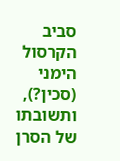סביב הקרסול הימני (סכין?), ותשובתו של הסרן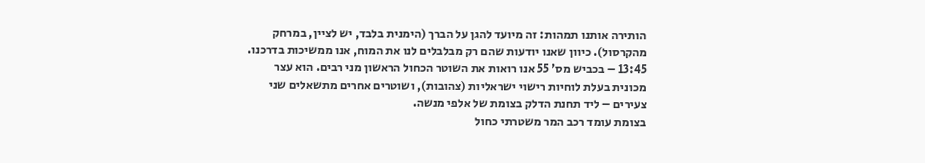הותירה אותנו תמהות: זה מיועד להגן על הברך (הימנית בלבד, יש לציין, במרחק מהקרסול). כיוון שאנו יודעות שהם רק מבלבלים לנו את המוח, אנו ממשיכות בדרכנו.
13:45 – בכביש מס' 55 אנו רואות את השוטר הכחול הראשון מני רבים. הוא עצר מכונית בעלת לוחיות רישוי ישראליות (צהובות), ושוטרים אחרים מתשאלים שני צעירים – ליד תחנת הדלק בצומת של אלפי מנשה.
בצומת עומד רכב המר משטרתי כחול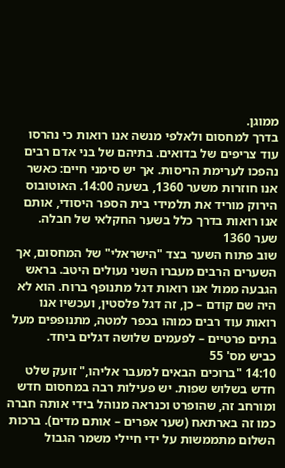ממוגן.
בדרך למחסום ולאלפי מנשה אנו רואות כי נהרסו עוד צריפים של בדואים. בתיהם של בני אדם רבים נהפכו לערימת הריסות. אך יש סימני חיים: כאשר אנו חוזרות משער 1360, בשעה 14:00. האוטובוס הירוק מוריד את תלמידי בית הספר היסודי, אותם אנו רואות בדרך כלל בשער החקלאי של חבלה.
שער 1360
שוב פתוח השער בצד "הישראלי" של המחסום, אך השערים הרבים מעברו השני נעולים היטב. בראש הגבעה ממול אנו רואות דגל מתנופף ברוח. הוא לא היה שם קודם – כן, זה דגל פלסטין, ועכשיו אנו רואות עוד רבים כמוהו בכפר למטה, מתנופפים מעל בתים פרטיים – לפעמים שלושה דגלים ביחד.
כביש מס' 55
14:10 "ברוכים הבאים למעבר אליהו," זועק שלט חדש בשלוש שפות. יש פעילות רבה במחסום חדש ומורחב זה, שהופרט וכנראה מנוהל בידי אותה חברה כמו זה בארתאח (שער אפרים – אותם מדים). ברכות השלום מתממשות על ידי חיילי משמר הגבול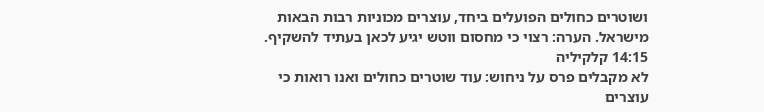ושוטרים כחולים הפועלים ביחד, עוצרים מכוניות רבות הבאות מישראל. הערה: רצוי כי מחסום ווטש יגיע לכאן בעתיד להשקיף.
14:15 קלקיליה
לא מקבלים פרס על ניחוש: עוד שוטרים כחולים ואנו רואות כי עוצרים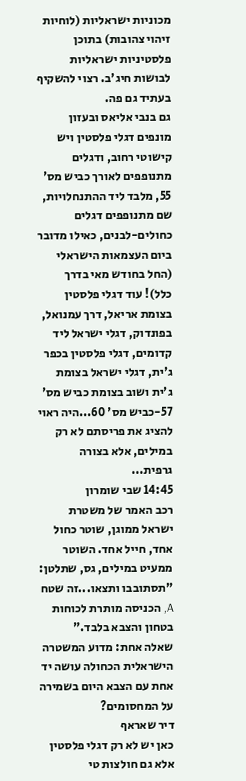מכוניות ישראליות (לוחיות זיהוי צהובות) בתוכן פלסטיניות ישראליות לבושות חיג'ב. רצוי להשקיף בעתיד גם פה.
גם בנבי אליאס ובעזון מונפים דגלי פלסטין ויש קישוטי רחוב, ודגלים מתנופפים לאורך כביש מס' 55, מלבד ליד ההתנחלויות, שם מתנופפים דגלים כחולים-לבנים, כאילו מדובר ביום העצמאות הישראלי (החל בחודש מאי בדרך כלל)! עוד דגלי פלסטין בצומת אריאל, דרך עמנואל, בפונדוק, דגלי ישראל ליד קדומים, דגלי פלסטין בכפר ג'ית, דגלי ישראל בצומת ג'ית ושוב בצומת כביש מס' 57-כביש מס' 60...היה ראוי להציג את פריסתם לא רק במילים, אלא בצורה גרפית...
14:45 שבי שומרון
רכב האמר של משטרת ישראל ממוגן, שוטר כחול אחד, חייל אחד. השוטר ממעיט במילים, גס, שתלטן: "תסתובבו ותצאו...זה שטח A, הכניסה מותרת לכוחות בטחון והצבא בלבד."
שאלה אחת: מדוע המשטרה הישראלית הכחולה עושה יד אחת עם הצבא היום בשמירה על המחסומים?
דיר שאראף
כאן יש לא רק דגלי פלסטין אלא גם חולצות טי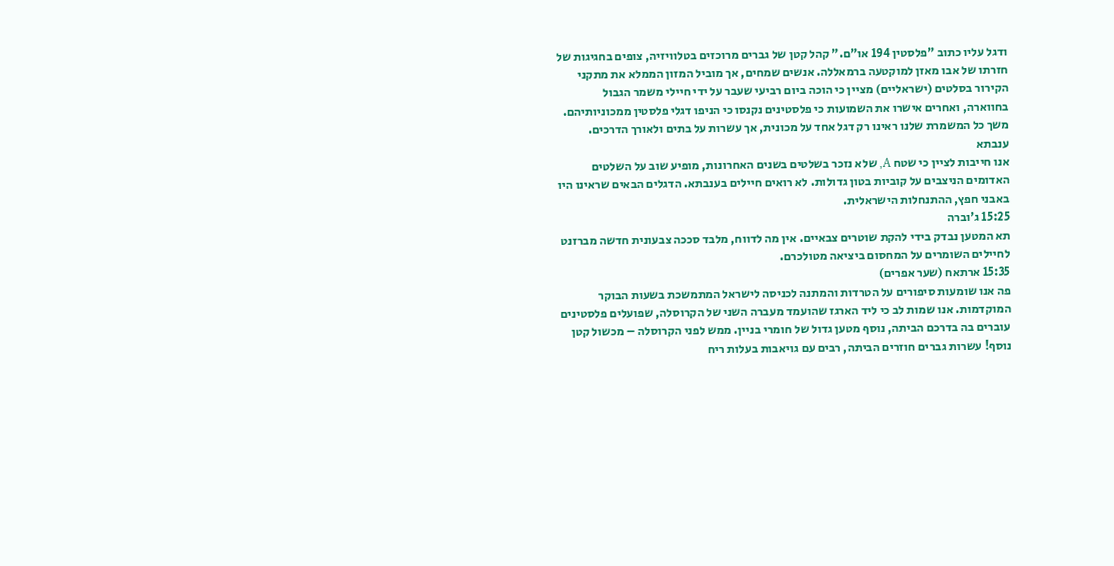ודגל עליו כתוב "פלסטין 194 או"ם." קהל קטן של גברים מרוכזים בטלוויזיה, צופים בחגיגות של חזרתו של אבו מאזן למוקטעה ברמאללה. אנשים שמחים, אך מוביל המזון הממלא את מתקני הקירור בסלטים (ישראליים) מציין כי הוכה ביום רביעי שעבר על ידי חיילי משמר הגבול בחווארה, ואחרים אישרו את השמועות כי פלסטינים נקנסו כי הניפו דגלי פלסטין ממכוניותיהם. משך כל המשמרת שלנו ראינו רק דגל אחד על מכונית, אך עשרות על בתים ולאורך הדרכים.
ענבתא
אנו חייבות לציין כי שטח A, שלא נזכר בשלטים בשנים האחרונות, מופיע שוב על השלטים האדומים הניצבים על קוביות בטון גדולות. לא רואים חיילים בענבתא. הדגלים הבאים שראינו היו באבני חפץ, ההתנחלות הישראלית.
15:25 ג'וברה
תא המטען נבדק בידי להקת שוטרים צבאיים. אין מה לדווח, מלבד סככה צבעונית חדשה מברזנט לחיילים השומרים על המחסום ביציאה מטולכרם.
15:35 ארתאח (שער אפרים)
פה אנו שומעות סיפורים על הטרדות והמתנה לכניסה לישראל המתמשכת בשעות הבוקר המוקדמות. אנו שמות לב כי ליד הארגז שהועמד מעברה השני של הקרוסלה, שפועלים פלסטינים עוברים בה בדרכם הביתה, נוסף מטען גדול של חומרי בניין. ממש לפני הקרוסלה – מכשול קטן נוסף! עשרות גברים חוזרים הביתה, רבים עם גויאבות בעלות ריח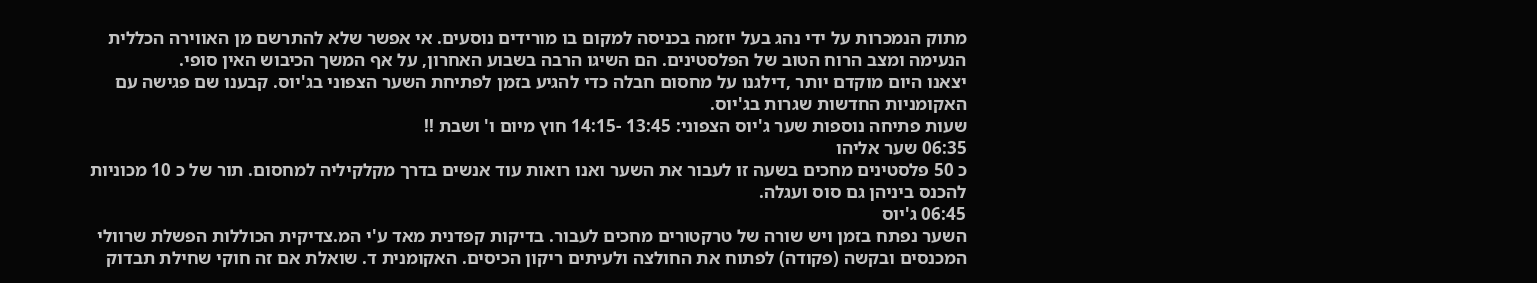מתוק הנמכרות על ידי נהג בעל יוזמה בכניסה למקום בו מורידים נוסעים. אי אפשר שלא להתרשם מן האווירה הכללית הנעימה ומצב הרוח הטוב של הפלסטינים. הם השיגו הרבה בשבוע האחרון, על אף המשך הכיבוש האין סופי.
יצאנו היום מוקדם יותר ,דילגנו על מחסום חבלה כדי להגיע בזמן לפתיחת השער הצפוני בג'יוס. קבענו שם פגישה עם האקומניות החדשות שגרות בג'יוס.
שעות פתיחה נוספות שער ג'יוס הצפוני: 13:45 -14:15 חוץ מיום ו' ושבת !!
06:35 שער אליהו
כ 50 פלסטינים מחכים בשעה זו לעבור את השער ואנו רואות עוד אנשים בדרך מקלקיליה למחסום. תור של כ 10 מכוניות להכנס ביניהן גם סוס ועגלה.
06:45 ג'יוס
השער נפתח בזמן ויש שורה של טרקטורים מחכים לעבור. בדיקות קפדנית מאד ע'י המ.צדיקית הכוללות הפשלת שרוולי המכנסים ובקשה (פקודה) לפתוח את החולצה ולעיתים ריקון הכיסים. האקומנית ד. שואלת אם זה חוקי שחילת תבדוק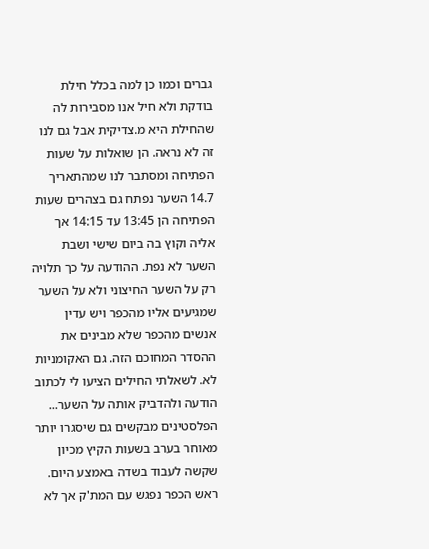גברים וכמו כן למה בכלל חילת בודקת ולא חיל אנו מסבירות לה שהחילת היא מ.צדיקית אבל גם לנו זה לא נראה. הן שואלות על שעות הפתיחה ומסתבר לנו שמהתאריך 14.7 השער נפתח גם בצהרים שעות הפתיחה הן 13:45 עד 14:15 אך אליה וקוץ בה ביום שישי ושבת השער לא נפת. ההודעה על כך תלויה רק על השער החיצוני ולא על השער שמגיעים אליו מהכפר ויש עדין אנשים מהכפר שלא מבינים את ההסדר המחוכם הזה. גם האקומניות לא. לשאלתי החילים הציעו לי לכתוב הודעה ולהדביק אותה על השער...
הפלסטינים מבקשים גם שיסגרו יותר מאוחר בערב בשעות הקיץ מכיון שקשה לעבוד בשדה באמצע היום. ראש הכפר נפגש עם המת'ק אך לא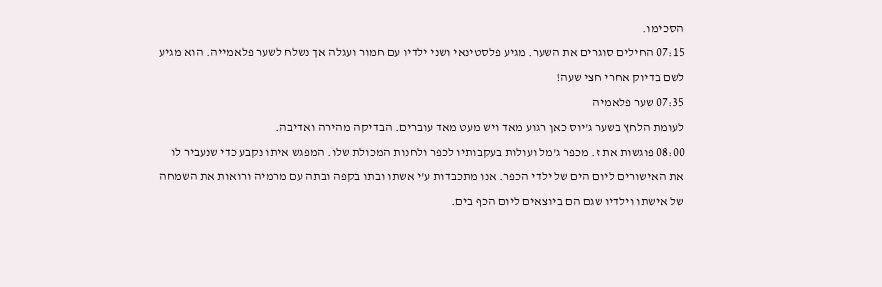הסכימו.
07:15 החילים סוגרים את השער. מגיע פלסטינאי ושני ילדיו עם חמור ועגלה אך נשלח לשער פלאמייה. הוא מגיע לשם בדיוק אחרי חצי שעה!
07:35 שער פלאמיה
לעומת הלחץ בשער ג'יוס כאן רגוע מאד ויש מעט מאד עוברים. הבדיקה מהירה ואדיבה.
08:00 פוגשות את ז. מכפר ג'מל ועולות בעקבותיו לכפר ולחנות המכולת שלו. המפגש איתו נקבע כדי שנעביר לו את האישורים ליום הים של ילדי הכפר. אנו מתכבדות ע'י אשתו ובתו בקפה ובתה עם מרמיה ורואות את השמחה של אישתו וילדיו שגם הם ביוצאים ליום הכף בים.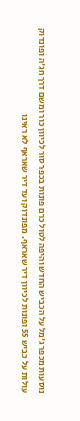נוסעות מכפר ג'מל על הכביש החדש והיפה לטול כרם פונות בכפר סור לכיוון כור ומשם דרך חג'ה ופונדוק עולות על כביש 55 ופונות לכיוון דיר שאראף. מפונדוק ועד דיר שאראף לא ראינו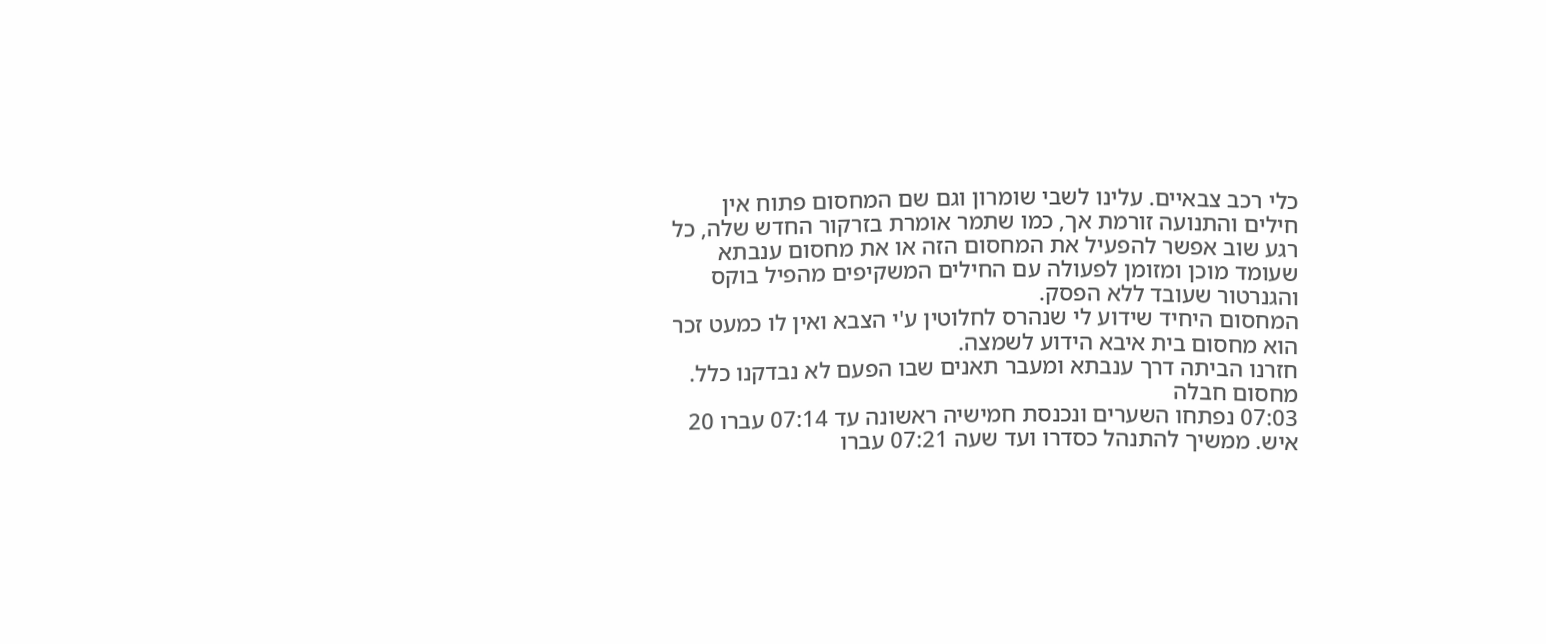כלי רכב צבאיים. עלינו לשבי שומרון וגם שם המחסום פתוח אין חילים והתנועה זורמת אך, כמו שתמר אומרת בזרקור החדש שלה, כל רגע שוב אפשר להפעיל את המחסום הזה או את מחסום ענבתא שעומד מוכן ומזומן לפעולה עם החילים המשקיפים מהפיל בוקס והגנרטור שעובד ללא הפסק.
המחסום היחיד שידוע לי שנהרס לחלוטין ע'י הצבא ואין לו כמעט זכר הוא מחסום בית איבא הידוע לשמצה.
חזרנו הביתה דרך ענבתא ומעבר תאנים שבו הפעם לא נבדקנו כלל.
מחסום חבלה
07:03 נפתחו השערים ונכנסת חמישיה ראשונה עד 07:14 עברו 20 איש. ממשיך להתנהל כסדרו ועד שעה 07:21 עברו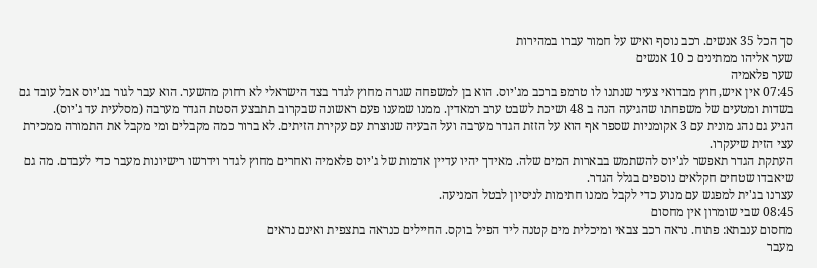סך הכל 35 אנשים. רכב נוסף ואיש על חמור עברו במהירות
שער אליהו ממתינים כ 10 אנשים
שער פלאמיה
07:45 אין איש, חוץ מבדואי צעיר שנתנו לו טרמפ ברכב מג'יוס. הוא בן למשפחה שגרה מחוץ לגדר בצד הישראלי לא רחוק מהשער. הוא עבר לגור בג'יוס אבל עובד גם בשדות ומטעים של משפחתו שהגיעה הנה ב 48 ושיכת לשבט ערב רמאדין. ממנו שמענו פעם ראשונה שבקרוב תתבצע הסטת הגדר מערבה (מסלעית עד ג'יוס).
הגיע גם נהג מונית עם 3 אקומניות שספר אף הוא על הזזת הגדר מערבה ועל הבעיה שנוצרת עם עקירת הזיתים. לא ברור כמה מקבלים ומי מקבל את התמורה ממכירת עצי הזית שיעקרו.
העתקת הגדר תאפשר לג'יוס להשתמש בבארות המים שלה. מאידך יהיו עדיין אדמות של ג'יוס פלאמיה ואחרים מחוץ לגדר וידרשו רישיונות מעבר כדי לעבדם. מה גם שיאבדו שטחים חקלאים נוספים בגלל הגדר.
עצרנו בג'ית למפגש עם מנוע כדי לקבל ממנו חתימות לניסיון לבטל המניעה.
08:45 שבי שומרון אין מחסום
מחסום ענבתא: פתוח. נראה רכב צבאי ומיכלית מים קטנה ליד הפיל בוקס. החיילים כנראה בתצפית ואינם נראים
מעבר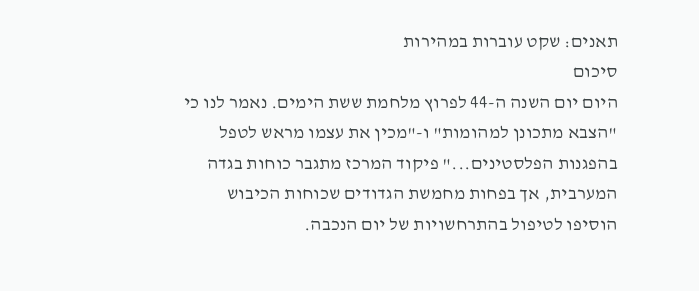תאנים: שקט עוברות במהירות
סיכום
היום יום השנה ה-44 לפרוץ מלחמת ששת הימים. נאמר לנו כי "הצבא מתכונן למהומות" ו-"מכין את עצמו מראש לטפל בהפגנות הפלסטינים..." פיקוד המרכז מתגבר כוחות בגדה המערבית, אך בפחות מחמשת הגדודים שכוחות הכיבוש הוסיפו לטיפול בהתרחשויות של יום הנכבה.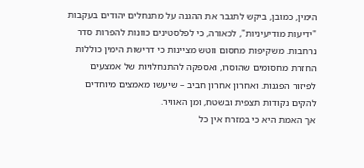הימין, כמובן, ביקש לתגבר את ההגנה על מתנחלים יהודים בעקבות "ידיעות מודיעיניות", לכאורה, כי לפלסטינים כוונות להפרות סדר נרחבות. משקיפות מחסום ווטש מציינות כי דרישות הימין כוללות החזרת מחסומים שהוסרו, ואספקה להתנחלויות של אמצעים לפיזור הפגנות. ואחרון אחרון חביב – שיעשו מאמצים מיוחדים להקים נקודות תצפית ובשטח, ומן האוויר.
אך האמת היא כי במזרח אין כל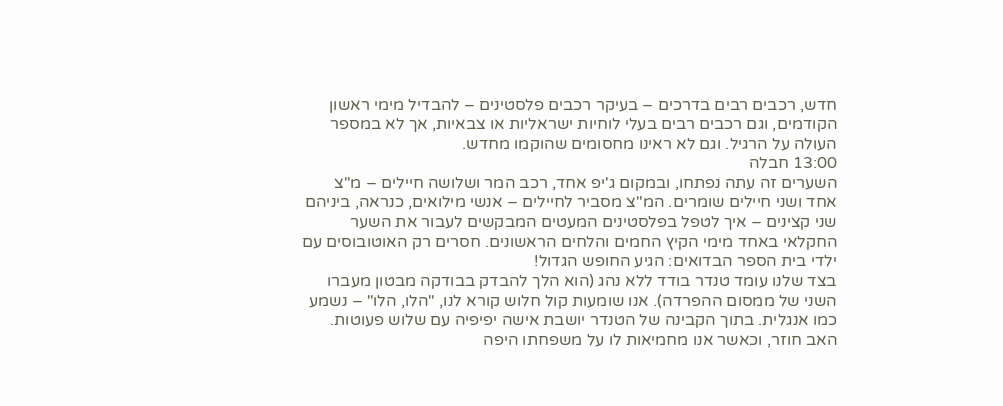חדש, רכבים רבים בדרכים – בעיקר רכבים פלסטינים – להבדיל מימי ראשון הקודמים, וגם רכבים רבים בעלי לוחיות ישראליות או צבאיות, אך לא במספר העולה על הרגיל. וגם לא ראינו מחסומים שהוקמו מחדש.
13:00 חבלה
השערים זה עתה נפתחו, ובמקום ג'יפ אחד, רכב המר ושלושה חיילים – מ"צ אחד ושני חיילים שומרים. המ"צ מסביר לחיילים – אנשי מילואים, כנראה, ביניהם שני קצינים – איך לטפל בפלסטינים המעטים המבקשים לעבור את השער החקלאי באחד מימי הקיץ החמים והלחים הראשונים. חסרים רק האוטובוסים עם ילדי בית הספר הבדואים: הגיע החופש הגדול!
בצד שלנו עומד טנדר בודד ללא נהג (הוא הלך להבדק בבודקה מבטון מעברו השני של ממסום ההפרדה). אנו שומעות קול חלוש קורא לנו, "הלו, הלו" – נשמע כמו אנגלית. בתוך הקבינה של הטנדר יושבת אישה יפיפיה עם שלוש פעוטות. האב חוזר, וכאשר אנו מחמיאות לו על משפחתו היפה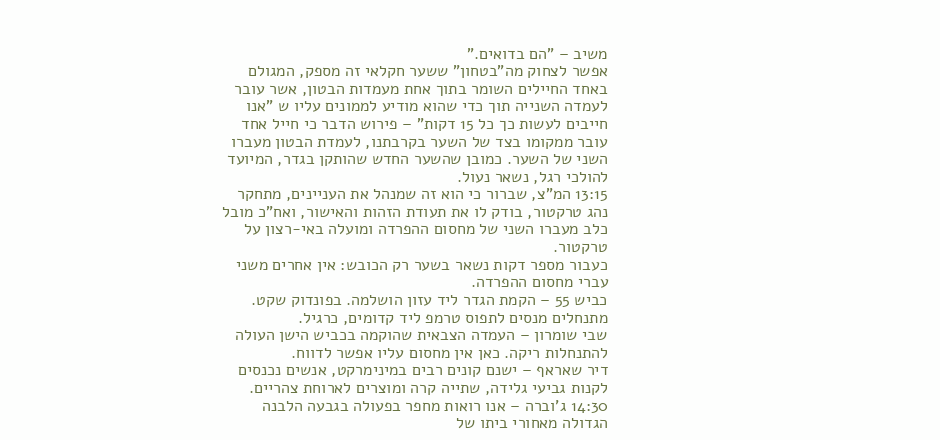משיב – "הם בדואים."
אפשר לצחוק מה"בטחון" ששער חקלאי זה מספק, המגולם באחד החיילים השומר בתוך אחת מעמדות הבטון, אשר עובר לעמדה השנייה תוך כדי שהוא מודיע לממונים עליו ש "אנו חייבים לעשות כך כל 15 דקות" – פירוש הדבר כי חייל אחד עובר ממקומו בצד של השער בקרבתנו, לעמדת הבטון מעברו השני של השער. כמובן שהשער החדש שהותקן בגדר, המיועד להולכי רגל, נשאר נעול.
13:15 המ"צ, שברור כי הוא זה שמנהל את העניינים, מתחקר נהג טרקטור, בודק לו את תעודת הזהות והאישור, ואח"כ מובל כלב מעברו השני של מחסום ההפרדה ומועלה באי-רצון על טרקטור.
כעבור מספר דקות נשאר בשער רק הכובש: אין אחרים משני עברי מחסום ההפרדה.
כביש 55 – הקמת הגדר ליד עזון הושלמה. בפונדוק שקט. מתנחלים מנסים לתפוס טרמפ ליד קדומים, כרגיל.
שבי שומרון – העמדה הצבאית שהוקמה בכביש הישן העולה להתנחלות ריקה. כאן אין מחסום עליו אפשר לדווח.
דיר שאראף – ישנם קונים רבים במינימרקט, אנשים נכנסים לקנות גביעי גלידה, שתייה קרה ומוצרים לארוחת צהריים.
14:30 ג'וברה – אנו רואות מחפר בפעולה בגבעה הלבנה הגדולה מאחורי ביתו של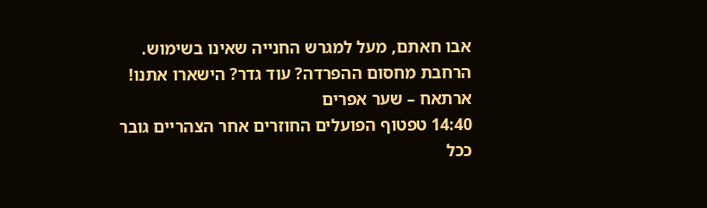אבו חאתם, מעל למגרש החנייה שאינו בשימוש. הרחבת מחסום ההפרדה? עוד גדר? הישארו אתנו!
ארתאח – שער אפרים
14:40 טפטוף הפועלים החוזרים אחר הצהריים גובר ככל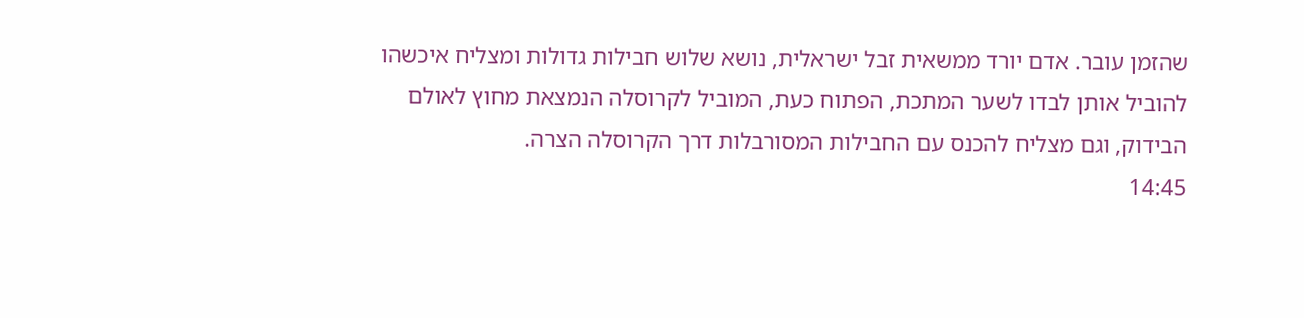שהזמן עובר. אדם יורד ממשאית זבל ישראלית, נושא שלוש חבילות גדולות ומצליח איכשהו להוביל אותן לבדו לשער המתכת, הפתוח כעת, המוביל לקרוסלה הנמצאת מחוץ לאולם הבידוק, וגם מצליח להכנס עם החבילות המסורבלות דרך הקרוסלה הצרה.
14:45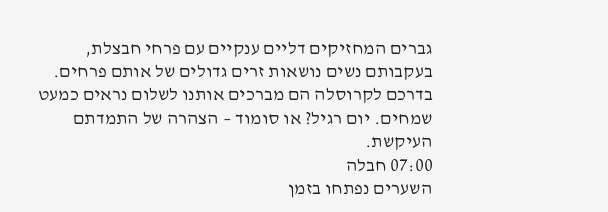גברים המחזיקים דליים ענקיים עם פרחי חבצלת, בעקבותם נשים נושאות זרים גדולים של אותם פרחים. בדרכם לקרוסלה הם מברכים אותנו לשלום נראים כמעט שמחים. יום רגיל? או סומוד – הצהרה של התמדתם העיקשת.
07:00 חבלה
השערים נפתחו בזמן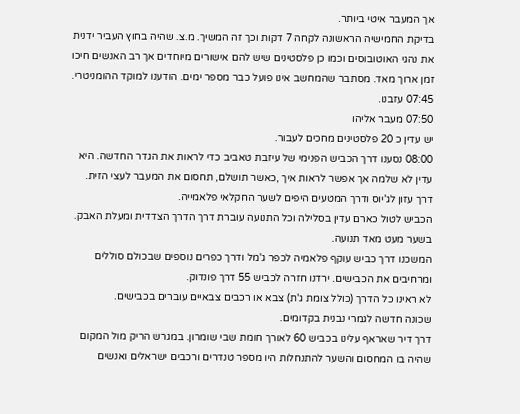אך המעבר איטי ביותר.
בדיקת החמישיה הראשונה לקחה 7 דקות וכך זה המשיך. מ.צ. שהיה בחוץ העביר ידנית את נהגי האוטובוסים וכמו כן פלסטינים שיש להם אישורים מיוחדים אך רב האנשים חיכו זמן ארוך מאד. מסתבר שהמחשב אינו פועל כבר מספר ימים. הודענו למוקד ההומניטרי.
07:45 עזבנו.
07:50 מעבר אליהו
יש עדין כ 20 פלסטינים מחכים לעבור.
08:00 נסענו דרך הכביש הפנימי של עיזבת טאביב כדי לראות את הגדר החדשה. היא עדין לא שלמה אך אפשר לראות איך ,כאשר תושלם, תחסום את המעבר לעצי הזית.
דרך עזון לג'יוס ודרך המטעים היפים לשער החקלאי פלאמייה.
הכביש לטול כארם עדין בסלילה וכל התנועה עוברת דרך הדרך הצדדית ומעלת האבק.
בשער מעט מאד תנועה.
המשכנו דרך כביש עוקף פלאמיה לכפר ג'מל ודרך כפרים נוספים שבכולם סוללים ומרחיבים את הכבישים. ירדנו חזרה לכביש 55 דרך פונדוק.
לא ראינו כל הדרך (כולל צומת ג'ת) צבא או רכבים צבאיים עוברים בכבישים.
שכונה חדשה לגמרי נבנית בקדומים.
דרך דיר שאראף עלינו בכביש 60 לאורך חומת שבי שומרון. במגרש הריק מול המקום שהיה בו המחסום והשער להתנחלות היו מספר טנדרים ורכבים ישראלים ואנשים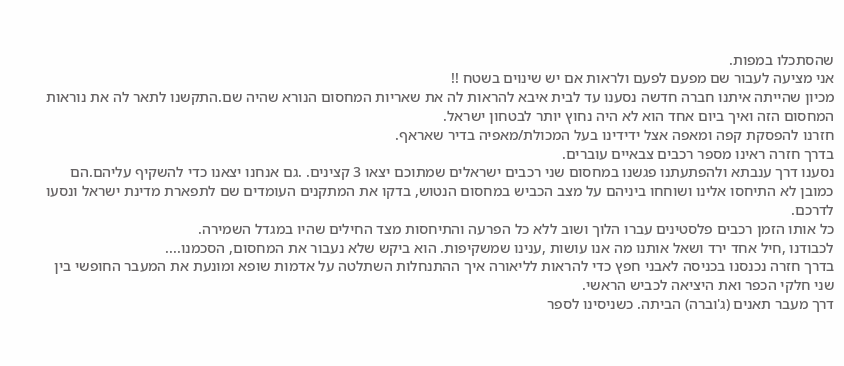שהסתכלו במפות.
אני מציעה לעבור שם מפעם לפעם ולראות אם יש שינוים בשטח !!
מכיון שהייתה איתנו חברה חדשה נסענו עד לבית איבא להראות לה את שאריות המחסום הנורא שהיה שם.התקשנו לתאר לה את נוראות המחסום הזה ואיך ביום אחד הוא לא היה נחוץ יותר לבטחון ישראל.
חזרנו להפסקת קפה ומאפה אצל ידידינו בעל המכולת/מאפיה בדיר שאראף.
בדרך חזרה ראינו מספר רכבים צבאיים עוברים.
נסענו דרך ענבתא ולהפתעתנו פגשנו במחסום שני רכבים ישראלים שמתוכם יצאו 3 קצינים. .גם אנחנו יצאנו כדי להשקיף עליהם.הם כמובן לא התיחסו אלינו ושוחחו ביניהם על מצב הכביש במחסום הנטוש, בדקו את המתקנים העומדים שם לתפארת מדינת ישראל ונסעו לדרכם.
כל אותו הזמן רכבים פלסטינים עברו הלוך ושוב ללא כל הפרעה והתיחסות מצד החילים שהיו במגדל השמירה.
לכבודנו ,חיל אחד ירד ושאל אותנו מה אנו עושות ,ענינו שמשקיפות. הוא ביקש שלא נעבור את המחסום, הסכמנו....
בדרך חזרה נכנסנו בכניסה לאבני חפץ כדי להראות לליאורה איך ההתנחלות השתלטה על אדמות שופא ומונעת את המעבר החופשי בין שני חלקי הכפר ואת היציאה לכביש הראשי.
דרך מעבר תאנים (ג'וברה) הביתה. כשניסינו לספר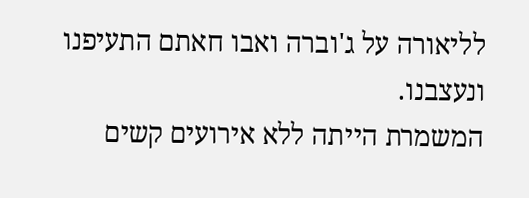לליאורה על ג'וברה ואבו חאתם התעיפנו ונעצבנו.
המשמרת הייתה ללא אירועים קשים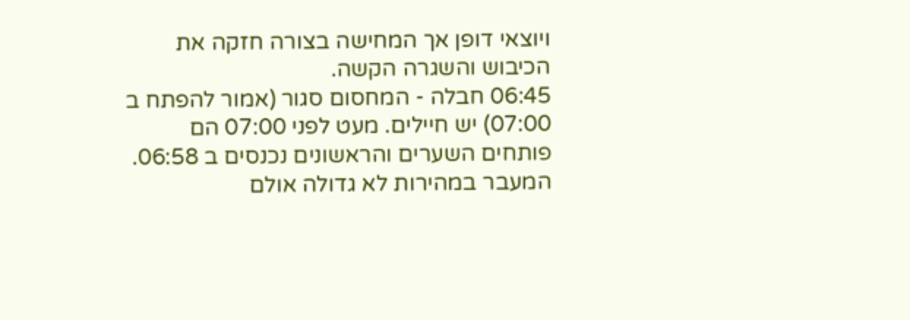ויוצאי דופן אך המחישה בצורה חזקה את הכיבוש והשגרה הקשה.
06:45 חבלה - המחסום סגור (אמור להפתח ב 07:00) יש חיילים. מעט לפני 07:00 הם פותחים השערים והראשונים נכנסים ב 06:58. המעבר במהירות לא גדולה אולם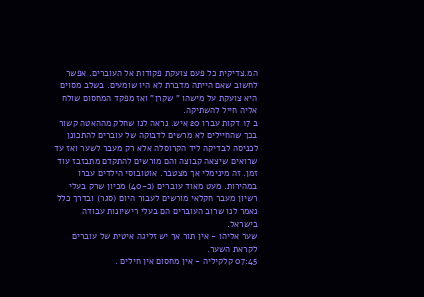המ.צדיקית כל פעם צועקת פקודות אל העוברים. אפשר לחשוב שאם הייתה מדברת לא היו שומעים. בשלב מסוים היא צועקת על מישהו " שקרן" ואז מפקד המחסום שולח אליה חייל להשתיקה.
ב 17 דקות עברו 20 איש. נראה לנו שחלק מההאטה קשור בכך שהחיילים לא מרשים לדבוקה של עוברים להתכונן לכניסה לבדיקה ליד הקרוסלה אלא רק מעבר לשער ואז עד שרואים שיצאה קבוצה והם מורשים להתקדם מתבזבז עוד זמן. זה מינימלי אך מצטבר. אוטובוסי הילדים עברו במהירות. מעט מאוד עוברים (כ-40) מכיון שרק בעלי רשיון מעבר חקלאי מורשים לעבור היום (סגר) ובדרך כלל נאמר לנו שרוב העוברים הם בעלי רישיונות עבודה בישראל.
שער אליהו - אין תור אך יש זליגה איטית של עוברים לקראת השער.
07:45 קלקיליה - אין מחסום אין חילים .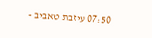07:50 עיזבת טאביב -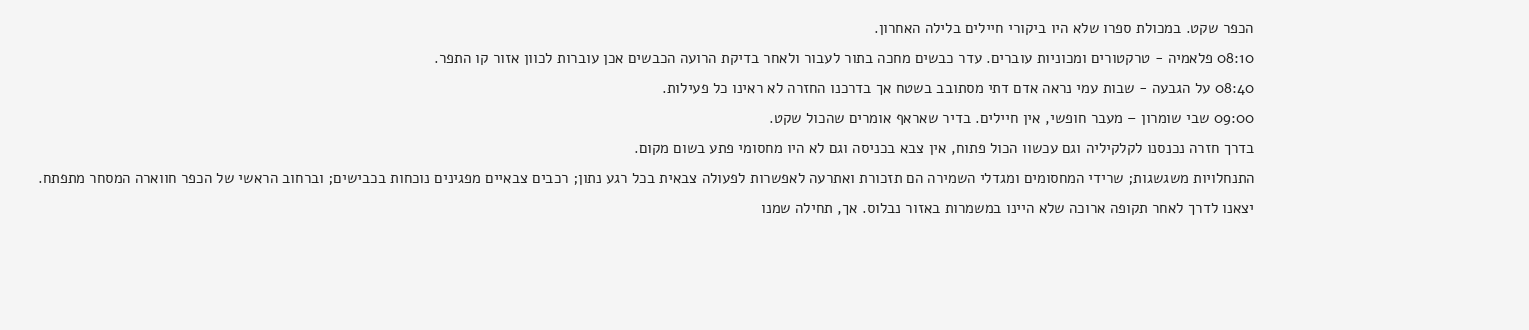הכפר שקט. במכולת ספרו שלא היו ביקורי חיילים בלילה האחרון.
08:10 פלאמיה - טרקטורים ומכוניות עוברים. עדר כבשים מחכה בתור לעבור ולאחר בדיקת הרועה הכבשים אכן עוברות לכוון אזור קו התפר.
08:40 על הגבעה - שבות עמי נראה אדם דתי מסתובב בשטח אך בדרכנו החזרה לא ראינו כל פעילות.
09:00 שבי שומרון – מעבר חופשי, אין חיילים. בדיר שאראף אומרים שהכול שקט.
בדרך חזרה נכנסנו לקלקיליה וגם עכשוו הכול פתוח, אין צבא בכניסה וגם לא היו מחסומי פתע בשום מקום.
התנחלויות משגשגות; שרידי המחסומים ומגדלי השמירה הם תזכורת ואתרעה לאפשרות לפעולה צבאית בכל רגע נתון; רכבים צבאיים מפגינים נוכחות בכבישים; וברחוב הראשי של הכפר חווארה המסחר מתפתח.
יצאנו לדרך לאחר תקופה ארוכה שלא היינו במשמרות באזור נבלוס. אך, תחילה שמנו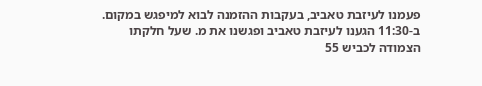פעמנו לעיזבת טאביב, בעקבות ההזמנה לבוא למיפגש במקום.
ב-11:30 הגענו לעיזבת טאביב ופגשנו את מ. שעל חלקתו הצמודה לכביש 55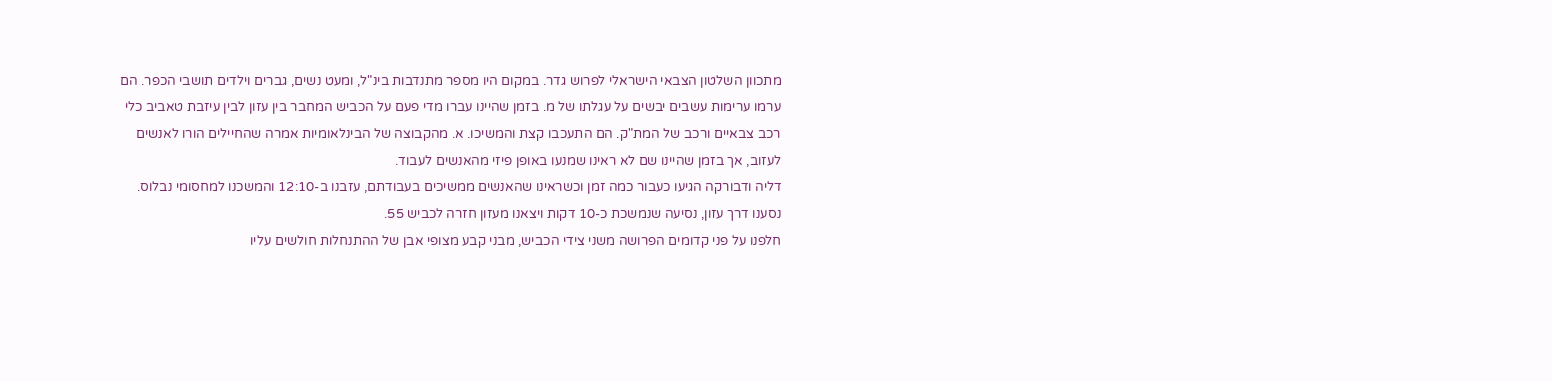מתכוון השלטון הצבאי הישראלי לפרוש גדר. במקום היו מספר מתנדבות בינ"ל, ומעט נשים, גברים וילדים תושבי הכפר. הם ערמו ערימות עשבים יבשים על עגלתו של מ. בזמן שהיינו עברו מדי פעם על הכביש המחבר בין עזון לבין עיזבת טאביב כלי רכב צבאיים ורכב של המת"ק. הם התעכבו קצת והמשיכו. א. מהקבוצה של הבינלאומיות אמרה שהחיילים הורו לאנשים לעזוב, אך בזמן שהיינו שם לא ראינו שמנעו באופן פיזי מהאנשים לעבוד.
דליה ודבורקה הגיעו כעבור כמה זמן וכשראינו שהאנשים ממשיכים בעבודתם, עזבנו ב-12:10 והמשכנו למחסומי נבלוס.
נסענו דרך עזון, נסיעה שנמשכת כ-10 דקות ויצאנו מעזון חזרה לכביש 55.
חלפנו על פני קדומים הפרושה משני צידי הכביש, מבני קבע מצופי אבן של ההתנחלות חולשים עליו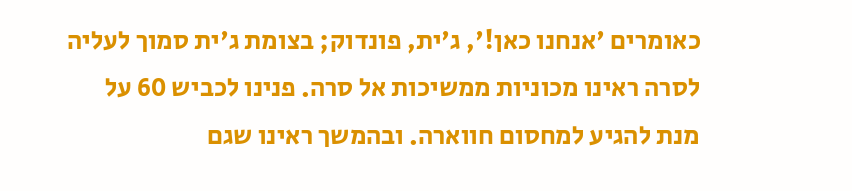כאומרים 'אנחנו כאן!', ג'ית, פונדוק; בצומת ג'ית סמוך לעליה לסרה ראינו מכוניות ממשיכות אל סרה. פנינו לכביש 60 על מנת להגיע למחסום חווארה. ובהמשך ראינו שגם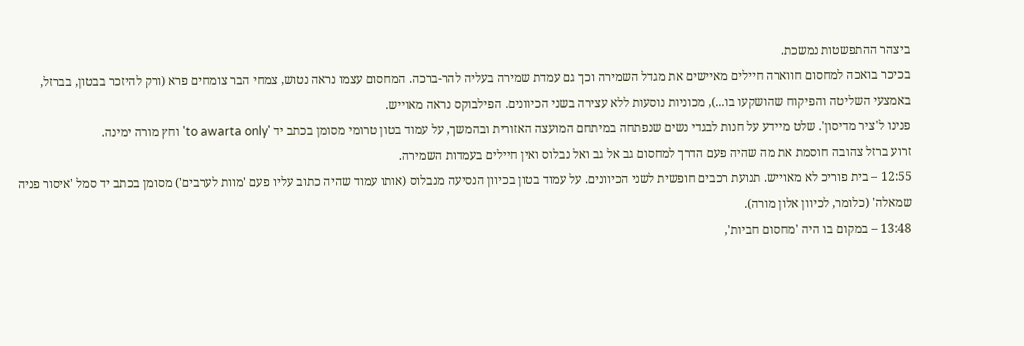ביצהר ההתפשטות נמשכת.
בכיכר בואכה למחסום חווארה חיילים מאיישים את מגדל השמירה וכך גם עמדת שמירה בעליה להר-ברכה. המחסום עצמו נראה נטוש, צמחי הבר צומחים פרא (ורק להיזכר בבטון, בברזל, באמצעי השליטה והפיקוח שהושקעו בו...), מכוניות נוסעות ללא עצירה בשני הכיוונים. הפילבוקס נראה מאוייש.
פנינו ל'ציר מדיסון'. שלט מיידע על חנות לבגדי נשים שנפתחה במיתחם המועצה האזורית ובהמשך, על עמוד בטון טרומי מסומן בכתב יד 'to awarta only' וחץ מורה ימינה.
זרוע ברזל צהובה חוסמת את מה שהיה פעם הדרך למחסום גב אל גב ואל נבלוס ואין חיילים בעמדות השמירה.
12:55 – בית פוריכ לא מאוייש. תנועת רכבים חופשית לשני הכיוונים. על עמוד בטון בכיוון הנסיעה מנבלוס (אותו עמוד שהיה כתוב עליו פעם 'מוות לערבים') מסומן בכתב יד סמל 'איסור פניה שמאלה' (כלומר, לכיוון אלון מורה).
13:48 – במקום בו היה 'מחסום חביות',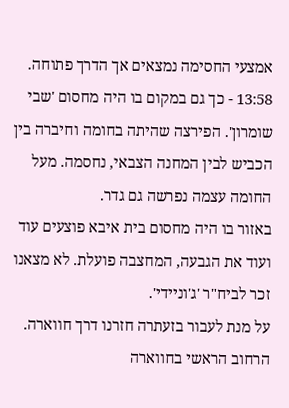אמצעי החסימה נמצאים אך הדרך פתוחה.
13:58 - כך גם במקום בו היה מחסום 'שבי שומרון'. הפירצה שהיתה בחומה וחיברה בין הכביש לבין המחנה הצבאי, נחסמה. מעל החומה עצמה נפרשה גם גדר.
באזור בו היה מחסום בית איבא פוצעים עוד ועוד את הגבעה, המחצבה פועלת. לא מצאנו זכר לביח"ר 'ג'וניידי'.
על מנת לעבור בזעתרה חזרנו דרך חווארה. הרחוב הראשי בחווארה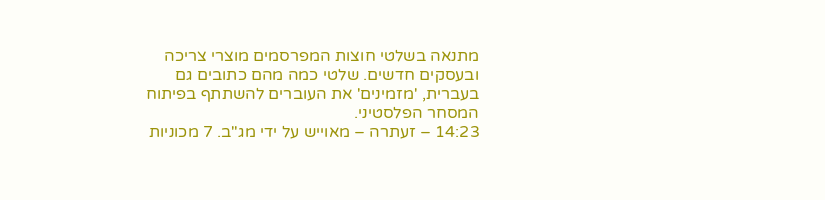מתנאה בשלטי חוצות המפרסמים מוצרי צריכה ובעסקים חדשים. שלטי כמה מהם כתובים גם בעברית, 'מזמינים' את העוברים להשתתף בפיתוח המסחר הפלסטיני.
14:23 – זעתרה – מאוייש על ידי מג"ב. 7 מכוניות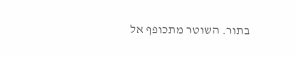בתור. השוטר מתכופף אל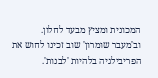המכונית ומציץ מבעד לחלון.
וב'מעבר שומרון' שוב זכינו לחוש את הפריבילגיה בלהיות 'לבנות'.